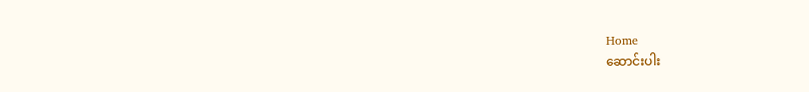Home
ဆောင်းပါး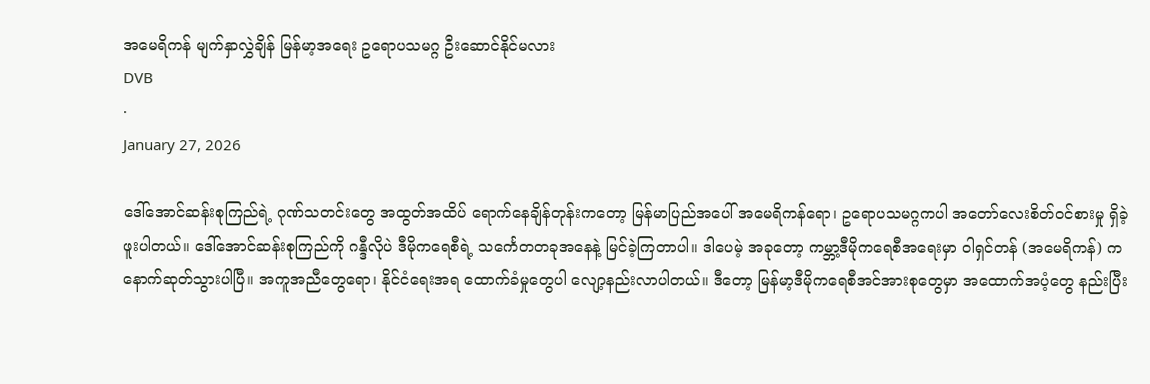အမေရိကန် မျက်နှာလွှဲချိန် မြန်မာ့အရေး ဥရောပသမဂ္ဂ ဦးဆောင်နိုင်မလား
DVB
·
January 27, 2026

ဒေါ်အောင်ဆန်းစုကြည်ရဲ့ ဂုဏ်သတင်းတွေ အထွတ်အထိပ် ရောက်နေချိန်တုန်းကတော့ မြန်မာပြည်အပေါ် အမေရိကန်ရော၊ ဥရောပသမဂ္ဂကပါ အတော်လေးစိတ်ဝင်စားမှု ရှိခဲ့ဖူးပါတယ်။ ဒေါ်အောင်ဆန်းစုကြည်ကို ဂန္ဒီလိုပဲ ဒီမိုကရေစီရဲ့ သင်္ကေတတခုအနေနဲ့ မြင်ခဲ့ကြတာပါ။ ဒါပေမဲ့ အခုတော့ ကမ္ဘာ့ဒီမိုကရေစီအရေးမှာ ဝါရှင်တန် (အမေရိကန်) က နောက်ဆုတ်သွားပါပြီ။ အကူအညီတွေရော၊ နိုင်ငံရေးအရ ထောက်ခံမှုတွေပါ လျော့နည်းလာပါတယ်။ ဒီတော့ မြန်မာ့ဒီမိုကရေစီအင်အားစုတွေမှာ အထောက်အပံ့တွေ နည်းပြီး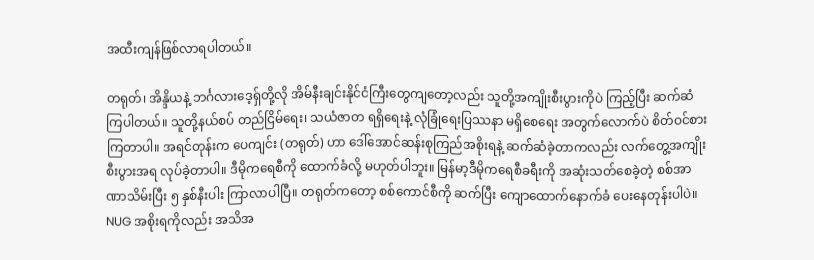အထီးကျန်ဖြစ်လာရပါတယ်။

တရုတ်၊ အိန္ဒိယနဲ့ ဘင်္ဂလားဒေ့ရှ်တို့လို အိမ်နီးချင်းနိုင်ငံကြီးတွေကျတော့လည်း သူတို့အကျိုးစီးပွားကိုပဲ ကြည့်ပြီး ဆက်ဆံကြပါတယ်။ သူတို့နယ်စပ် တည်ငြိမ်ရေး၊ သယံဇာတ ရရှိရေးနဲ့ လုံခြုံရေးပြဿနာ မရှိစေရေး အတွက်လောက်ပဲ စိတ်ဝင်စားကြတာပါ။ အရင်တုန်းက ပေကျင်း (တရုတ်) ဟာ ဒေါ်အောင်ဆန်းစုကြည်အစိုးရနဲ့ ဆက်ဆံခဲ့တာကလည်း လက်တွေ့အကျိုးစီးပွားအရ လုပ်ခဲ့တာပါ။ ဒီမိုကရေစီကို ထောက်ခံလို့ မဟုတ်ပါဘူး။ မြန်မာ့ဒီမိုကရေစီခရီးကို အဆုံးသတ်စေခဲ့တဲ့ စစ်အာဏာသိမ်းပြီး ၅ နှစ်နီးပါး ကြာလာပါပြီ။ တရုတ်ကတော့ စစ်ကောင်စီကို ဆက်ပြီး ကျောထောက်နောက်ခံ ပေးနေတုန်းပါပဲ။ NUG အစိုးရကိုလည်း အသိအ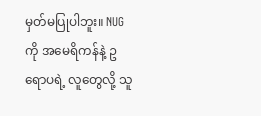မှတ်မပြုပါဘူး။ NUG ကို အမေရိကန်နဲ့ ဥရောပရဲ့ လူတွေလို့ သူ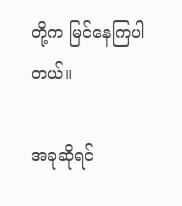တို့က မြင်နေကြပါတယ်။

အခုဆိုရင်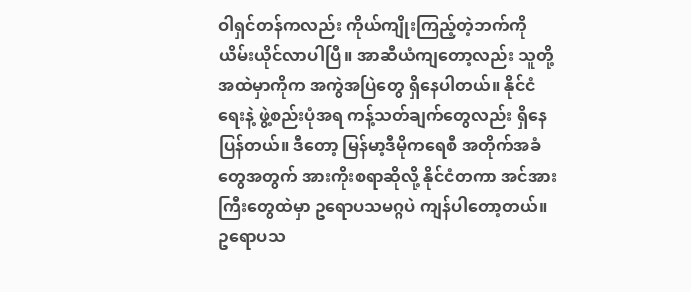ဝါရှင်တန်ကလည်း ကိုယ်ကျိုးကြည့်တဲ့ဘက်ကို ယိမ်းယိုင်လာပါပြီ။ အာဆီယံကျတော့လည်း သူတို့အထဲမှာကိုက အကွဲအပြဲတွေ ရှိနေပါတယ်။ နိုင်ငံရေးနဲ့ ဖွဲ့စည်းပုံအရ ကန့်သတ်ချက်တွေလည်း ရှိနေပြန်တယ်။ ဒီတော့ မြန်မာ့ဒီမိုကရေစီ အတိုက်အခံတွေအတွက် အားကိုးစရာဆိုလို့ နိုင်ငံတကာ အင်အားကြီးတွေထဲမှာ ဥရောပသမဂ္ဂပဲ ကျန်ပါတော့တယ်။ ဥရောပသ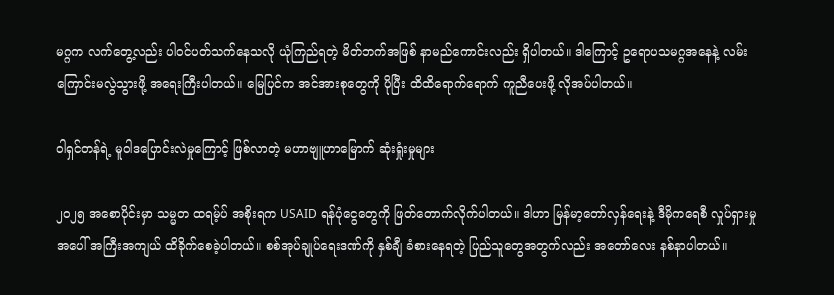မဂ္ဂက လက်တွေ့လည်း ပါဝင်ပတ်သက်နေသလို ယုံကြည်ရတဲ့ မိတ်ဘက်အဖြစ် နာမည်ကောင်းလည်း ရှိပါတယ်။ ဒါကြောင့် ဥရောပသမဂ္ဂအနေနဲ့ လမ်းကြောင်းမလွဲသွားဖို့ အရေးကြီးပါတယ်။ မြေပြင်က အင်အားစုတွေကို ပိုပြီး ထိထိရောက်ရောက် ကူညီပေးဖို့ လိုအပ်ပါတယ်။

ဝါရှင်တန်ရဲ့ မူဝါဒပြောင်းလဲမှုကြောင့် ဖြစ်လာတဲ့ မဟာဗျူဟာမြောက် ဆုံးရှုံးမှုများ

၂၀၂၅ အစောပိုင်းမှာ သမ္မတ ထရမ့်ပ် အစိုးရက USAID ရန်ပုံငွေတွေကို ဖြတ်တောက်လိုက်ပါတယ်။ ဒါဟာ မြန်မာ့တော်လှန်ရေးနဲ့ ဒီမိုကရေစီ လှုပ်ရှားမှုအပေါ် အကြီးအကျယ် ထိခိုက်စေခဲ့ပါတယ်။ စစ်အုပ်ချုပ်ရေးဒဏ်ကို နှစ်ချီ ခံစားနေရတဲ့ ပြည်သူတွေအတွက်လည်း အတော်လေး နစ်နာပါတယ်။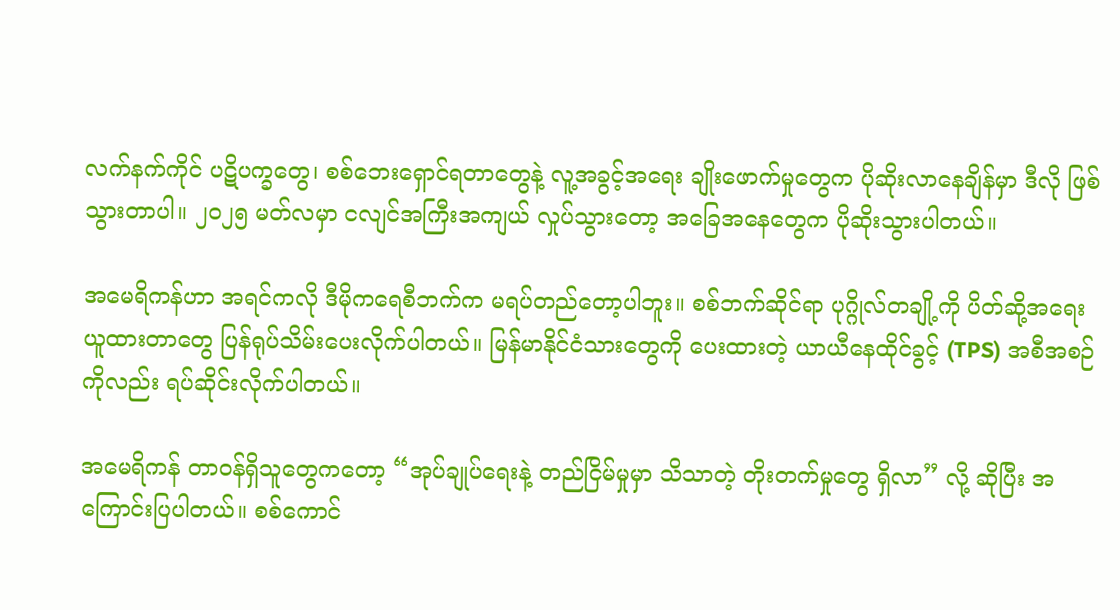လက်နက်ကိုင် ပဋိပက္ခတွေ၊ စစ်ဘေးရှောင်ရတာတွေနဲ့ လူ့အခွင့်အရေး ချိုးဖောက်မှုတွေက ပိုဆိုးလာနေချိန်မှာ ဒီလို ဖြစ်သွားတာပါ။ ၂၀၂၅ မတ်လမှာ ငလျင်အကြီးအကျယ် လှုပ်သွားတော့ အခြေအနေတွေက ပိုဆိုးသွားပါတယ်။

အမေရိကန်ဟာ အရင်ကလို ဒီမိုကရေစီဘက်က မရပ်တည်တော့ပါဘူး။ စစ်ဘက်ဆိုင်ရာ ပုဂ္ဂိုလ်တချို့ကို ပိတ်ဆို့အရေးယူထားတာတွေ ပြန်ရုပ်သိမ်းပေးလိုက်ပါတယ်။ မြန်မာနိုင်ငံသားတွေကို ပေးထားတဲ့ ယာယီနေထိုင်ခွင့် (TPS) အစီအစဉ်ကိုလည်း ရပ်ဆိုင်းလိုက်ပါတယ်။

အမေရိကန် တာဝန်ရှိသူတွေကတော့ “အုပ်ချုပ်ရေးနဲ့ တည်ငြိမ်မှုမှာ သိသာတဲ့ တိုးတက်မှုတွေ ရှိလာ” လို့ ဆိုပြီး အကြောင်းပြပါတယ်။ စစ်ကောင်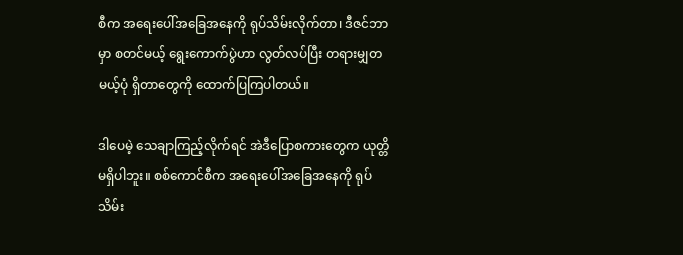စီက အရေးပေါ်အခြေအနေကို ရုပ်သိမ်းလိုက်တာ၊ ဒီဇင်ဘာမှာ စတင်မယ့် ရွေးကောက်ပွဲဟာ လွတ်လပ်ပြီး တရားမျှတမယ့်ပုံ ရှိတာတွေကို ထောက်ပြကြပါတယ်။

ဒါပေမဲ့ သေချာကြည့်လိုက်ရင် အဲဒီပြောစကားတွေက ယုတ္တိမရှိပါဘူး။ စစ်ကောင်စီက အရေးပေါ်အခြေအနေကို ရုပ်သိမ်း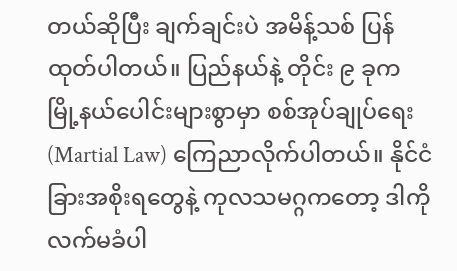တယ်ဆိုပြီး ချက်ချင်းပဲ အမိန့်သစ် ပြန်ထုတ်ပါတယ်။ ပြည်နယ်နဲ့ တိုင်း ၉ ခုက မြို့နယ်ပေါင်းများစွာမှာ စစ်အုပ်ချုပ်ရေး (Martial Law) ကြေညာလိုက်ပါတယ်။ နိုင်ငံခြားအစိုးရတွေနဲ့ ကုလသမဂ္ဂကတော့ ဒါကို လက်မခံပါ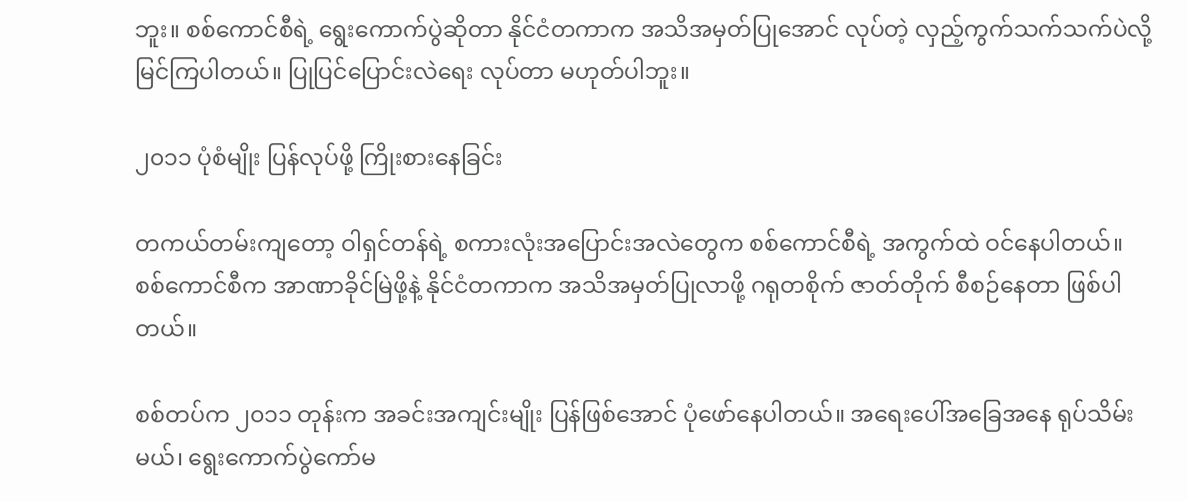ဘူး။ စစ်ကောင်စီရဲ့ ရွေးကောက်ပွဲဆိုတာ နိုင်ငံတကာက အသိအမှတ်ပြုအောင် လုပ်တဲ့ လှည့်ကွက်သက်သက်ပဲလို့ မြင်ကြပါတယ်။ ပြုပြင်ပြောင်းလဲရေး လုပ်တာ မဟုတ်ပါဘူး။

၂၀၁၁ ပုံစံမျိုး ပြန်လုပ်ဖို့ ကြိုးစားနေခြင်း

တကယ်တမ်းကျတော့ ဝါရှင်တန်ရဲ့ စကားလုံးအပြောင်းအလဲတွေက စစ်ကောင်စီရဲ့ အကွက်ထဲ ဝင်နေပါတယ်။ စစ်ကောင်စီက အာဏာခိုင်မြဲဖို့နဲ့ နိုင်ငံတကာက အသိအမှတ်ပြုလာဖို့ ဂရုတစိုက် ဇာတ်တိုက် စီစဉ်နေတာ ဖြစ်ပါတယ်။

စစ်တပ်က ၂၀၁၁ တုန်းက အခင်းအကျင်းမျိုး ပြန်ဖြစ်အောင် ပုံဖော်နေပါတယ်။ အရေးပေါ်အခြေအနေ ရုပ်သိမ်းမယ်၊ ရွေးကောက်ပွဲကော်မ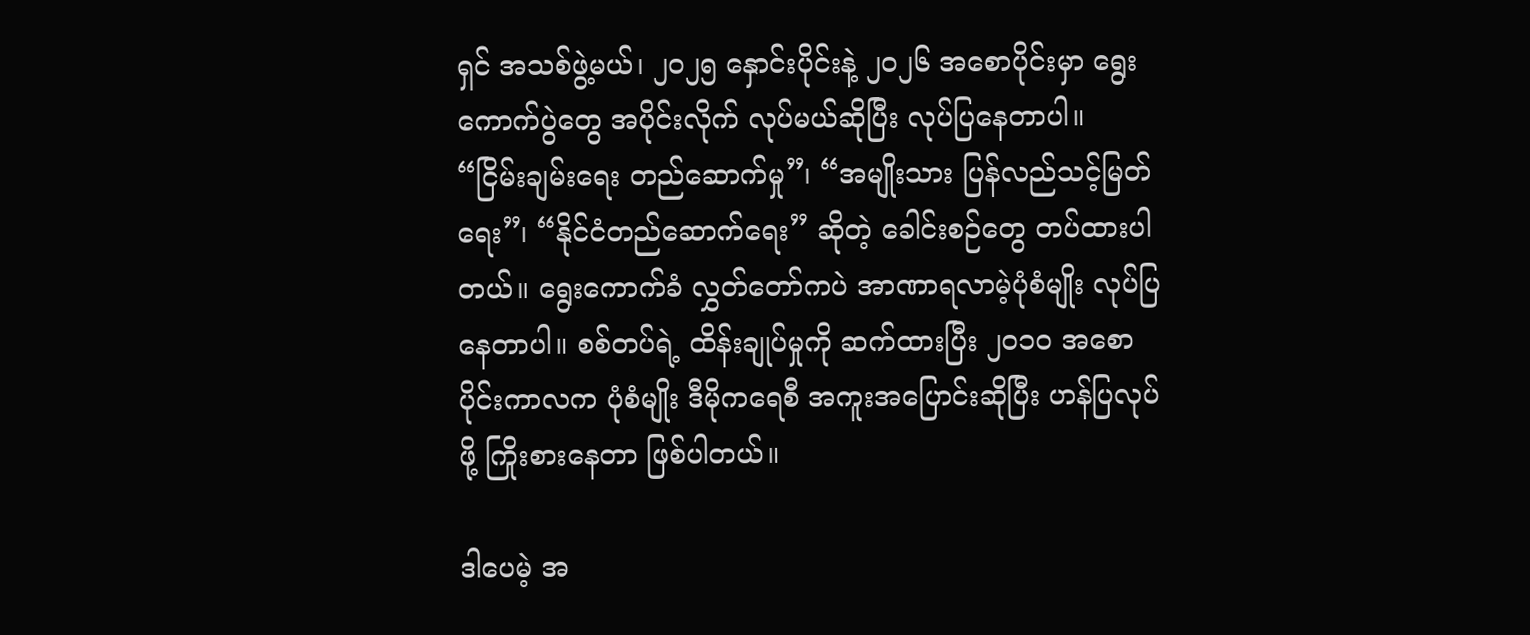ရှင် အသစ်ဖွဲ့မယ်၊ ၂၀၂၅ နှောင်းပိုင်းနဲ့ ၂၀၂၆ အစောပိုင်းမှာ ရွေးကောက်ပွဲတွေ အပိုင်းလိုက် လုပ်မယ်ဆိုပြီး လုပ်ပြနေတာပါ။ “ငြိမ်းချမ်းရေး တည်ဆောက်မှု”၊ “အမျိုးသား ပြန်လည်သင့်မြတ်ရေး”၊ “နိုင်ငံတည်ဆောက်ရေး” ဆိုတဲ့ ခေါင်းစဉ်တွေ တပ်ထားပါတယ်။ ရွေးကောက်ခံ လွှတ်တော်ကပဲ အာဏာရလာမဲ့ပုံစံမျိုး လုပ်ပြနေတာပါ။ စစ်တပ်ရဲ့ ထိန်းချုပ်မှုကို ဆက်ထားပြီး ၂၀၁၀ အစောပိုင်းကာလက ပုံစံမျိုး ဒီမိုကရေစီ အကူးအပြောင်းဆိုပြီး ဟန်ပြလုပ်ဖို့ ကြိုးစားနေတာ ဖြစ်ပါတယ်။

ဒါပေမဲ့ အ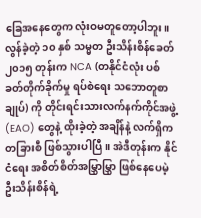ခြေအနေတွေက လုံးဝမတူတော့ပါဘူး။ လွန်ခဲ့တဲ့ ၁၀ နှစ် သမ္မတ ဦးသိန်းစိန်ခေတ် ၂၀၁၅ တုန်းက NCA (တနိုင်ငံလုံး ပစ်ခတ်တိုက်ခိုက်မှု ရပ်စဲရေး သဘောတူစာချုပ်) ကို တိုင်းရင်းသားလက်နက်ကိုင်အဖွဲ့ (EAO) တွေနဲ့ ထိုးခဲ့တဲ့ အချိန်နဲ့ လက်ရှိက တခြားစီ ဖြစ်သွားပါပြီ။ အဲဒီတုန်းက နိုင်ငံရေး အစိတ်စိတ်အမြွှာမြွှာ ဖြစ်နေပေမဲ့ ဦးသိန်းစိန်ရဲ့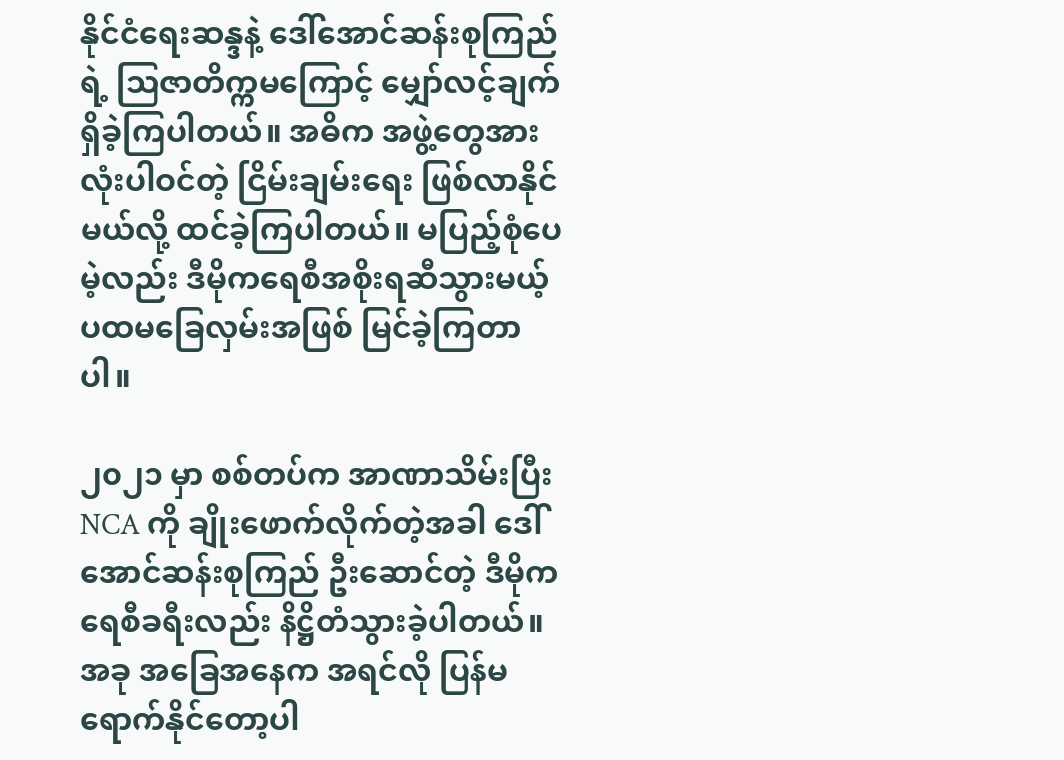နိုင်ငံရေးဆန္ဒနဲ့ ဒေါ်အောင်ဆန်းစုကြည်ရဲ့ ဩဇာတိက္ကမကြောင့် မျှော်လင့်ချက် ရှိခဲ့ကြပါတယ်။ အဓိက အဖွဲ့တွေအားလုံးပါဝင်တဲ့ ငြိမ်းချမ်းရေး ဖြစ်လာနိုင်မယ်လို့ ထင်ခဲ့ကြပါတယ်။ မပြည့်စုံပေမဲ့လည်း ဒီမိုကရေစီအစိုးရဆီသွားမယ့် ပထမခြေလှမ်းအဖြစ် မြင်ခဲ့ကြတာပါ။

၂၀၂၁ မှာ စစ်တပ်က အာဏာသိမ်းပြီး NCA ကို ချိုးဖောက်လိုက်တဲ့အခါ ဒေါ်အောင်ဆန်းစုကြည် ဦးဆောင်တဲ့ ဒီမိုကရေစီခရီးလည်း နိဋ္ဌိတံသွားခဲ့ပါတယ်။ အခု အခြေအနေက အရင်လို ပြန်မရောက်နိုင်တော့ပါ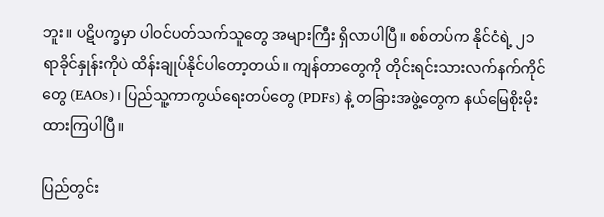ဘူး။ ပဋိပက္ခမှာ ပါဝင်ပတ်သက်သူတွေ အများကြီး ရှိလာပါပြီ။ စစ်တပ်က နိုင်ငံရဲ့ ၂၁ ရာခိုင်နှုန်းကိုပဲ ထိန်းချုပ်နိုင်ပါတော့တယ်။ ကျန်တာတွေကို တိုင်းရင်းသားလက်နက်ကိုင်တွေ (EAOs)၊ ပြည်သူ့ကာကွယ်ရေးတပ်တွေ (PDFs) နဲ့ တခြားအဖွဲ့တွေက နယ်မြေစိုးမိုးထားကြပါပြီ။

ပြည်တွင်း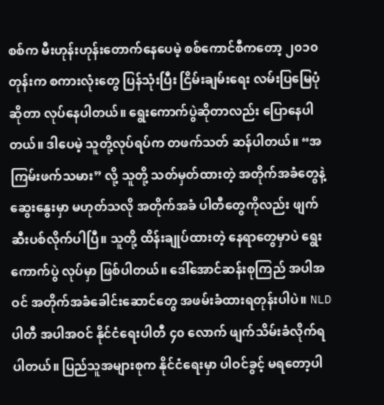စစ်က မီးဟုန်းဟုန်းတောက်နေပေမဲ့ စစ်ကောင်စီကတော့ ၂၀၁၀ တုန်းက စကားလုံးတွေ ပြန်သုံးပြီး ငြိမ်းချမ်းရေး လမ်းပြမြေပုံဆိုတာ လုပ်နေပါတယ်။ ရွေးကောက်ပွဲဆိုတာလည်း ပြောနေပါတယ်။ ဒါပေမဲ့ သူတို့လုပ်ရပ်က တဖက်သတ် ဆန်ပါတယ်။ “အကြမ်းဖက်သမား” လို့ သူတို့ သတ်မှတ်ထားတဲ့ အတိုက်အခံတွေနဲ့ ဆွေးနွေးမှာ မဟုတ်သလို အတိုက်အခံ ပါတီတွေကိုလည်း ဖျက်ဆီးပစ်လိုက်ပါပြီ။ သူတို့ ထိန်းချုပ်ထားတဲ့ နေရာတွေမှာပဲ ရွေးကောက်ပွဲ လုပ်မှာ ဖြစ်ပါတယ်။ ဒေါ်အောင်ဆန်းစုကြည် အပါအဝင် အတိုက်အခံခေါင်းဆောင်တွေ အဖမ်းခံထားရတုန်းပါပဲ။ NLD ပါတီ အပါအဝင် နိုင်ငံရေးပါတီ ၄၀ လောက် ဖျက်သိမ်းခံလိုက်ရပါတယ်။ ပြည်သူအများစုက နိုင်ငံရေးမှာ ပါဝင်ခွင့် မရတော့ပါ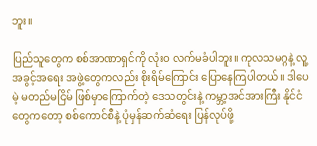ဘူး။

ပြည်သူတွေက စစ်အာဏာရှင်ကို လုံးဝ လက်မခံပါဘူး။ ကုလသမဂ္ဂနဲ့ လူ့အခွင့်အရေး အဖွဲ့တွေကလည်း စိုးရိမ်ကြောင်း ပြောနေကြပါတယ်။ ဒါပေမဲ့ မတည်မငြိမ် ဖြစ်မှာကြောက်တဲ့ ဒေသတွင်းနဲ့ ကမ္ဘာ့အင်အားကြီး နိုင်ငံတွေကတော့ စစ်ကောင်စီနဲ့ ပုံမှန်ဆက်ဆံရေး ပြန်လုပ်ဖို့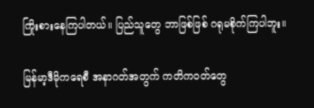ကြိုးစားနေကြပါတယ်။ ပြည်သူတွေ ဘာဖြစ်ဖြစ် ဂရုမစိုက်ကြပါဘူး။

မြန်မာ့ဒီမိုကရေစီ အနာဂတ်အတွက် ကတိကဝတ်တွေ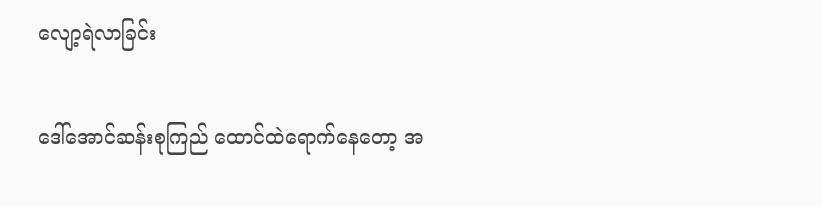လျော့ရဲလာခြင်း

ဒေါ်အောင်ဆန်းစုကြည် ထောင်ထဲရောက်နေတော့ အ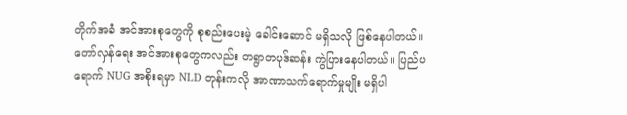တိုက်အခံ အင်အားစုတွေကို စုစည်းပေးမဲ့ ခေါင်းဆောင် မရှိသလို ဖြစ်နေပါတယ်။ တော်လှန်ရေး အင်အားစုတွေကလည်း တရွာတပုဒ်ဆန်း ကွဲပြားနေပါတယ်။ ပြည်ပရောက် NUG အစိုးရမှာ NLD တုန်းကလို အာဏာသက်ရောက်မှုမျိုး မရှိပါ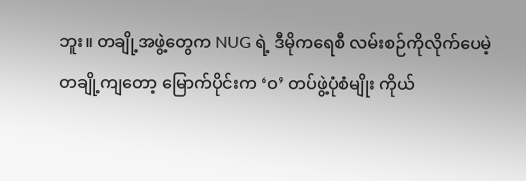ဘူး။ တချို့အဖွဲ့တွေက NUG ရဲ့ ဒီမိုကရေစီ လမ်းစဉ်ကိုလိုက်ပေမဲ့ တချို့ကျတော့ မြောက်ပိုင်းက ‘ဝ’ တပ်ဖွဲ့ပုံစံမျိုး ကိုယ်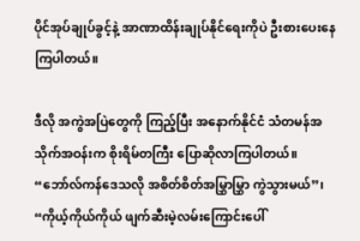ပိုင်အုပ်ချုပ်ခွင့်နဲ့ အာဏာထိန်းချုပ်နိုင်ရေးကိုပဲ ဦးစားပေးနေကြပါတယ်။

ဒီလို အကွဲအပြဲတွေကို ကြည့်ပြီး အနောက်နိုင်ငံ သံတမန်အသိုက်အဝန်းက စိုးရိမ်တကြီး ပြောဆိုလာကြပါတယ်။ “ဘော်လ်ကန်ဒေသလို အစိတ်စိတ်အမြွှာမြွှာ ကွဲသွားမယ်”၊ “ကိုယ့်ကိုယ်ကိုယ် ဖျက်ဆီးမဲ့လမ်းကြောင်းပေါ်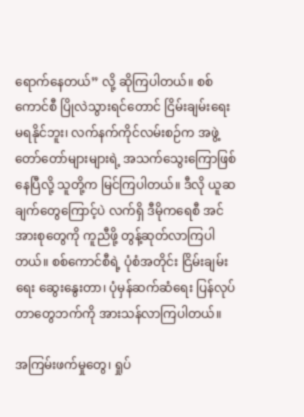ရောက်နေတယ်” လို့ ဆိုကြပါတယ်။ စစ်ကောင်စီ ပြိုလဲသွားရင်တောင် ငြိမ်းချမ်းရေး မရနိုင်ဘူး၊ လက်နက်ကိုင်လမ်းစဉ်က အဖွဲ့တော်တော်များများရဲ့ အသက်သွေးကြောဖြစ်နေပြီလို့ သူတို့က မြင်ကြပါတယ်။ ဒီလို ယူဆချက်တွေကြောင့်ပဲ လက်ရှိ ဒီမိုကရေစီ အင်အားစုတွေကို ကူညီဖို့ တွန့်ဆုတ်လာကြပါတယ်။ စစ်ကောင်စီရဲ့ ပုံစံအတိုင်း ငြိမ်းချမ်းရေး ဆွေးနွေးတာ၊ ပုံမှန်ဆက်ဆံရေး ပြန်လုပ်တာတွေဘက်ကို အားသန်လာကြပါတယ်။

အကြမ်းဖက်မှုတွေ၊ ရှုပ်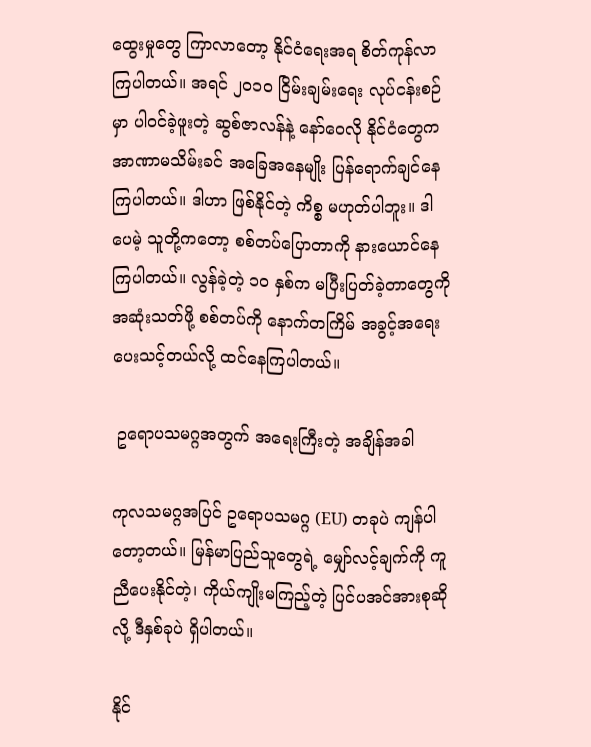ထွေးမှုတွေ ကြာလာတော့ နိုင်ငံရေးအရ စိတ်ကုန်လာကြပါတယ်။ အရင် ၂၀၁၀ ငြိမ်းချမ်းရေး လုပ်ငန်းစဉ်မှာ ပါဝင်ခဲ့ဖူးတဲ့ ဆွစ်ဇာလန်နဲ့ နော်ဝေလို နိုင်ငံတွေက အာဏာမသိမ်းခင် အခြေအနေမျိုး ပြန်ရောက်ချင်နေကြပါတယ်။ ဒါဟာ ဖြစ်နိုင်တဲ့ ကိစ္စ မဟုတ်ပါဘူး။ ဒါပေမဲ့ သူတို့ကတော့ စစ်တပ်ပြောတာကို နားယောင်နေကြပါတယ်။ လွန်ခဲ့တဲ့ ၁၀ နှစ်က မပြီးပြတ်ခဲ့တာတွေကို အဆုံးသတ်ဖို့ စစ်တပ်ကို နောက်တကြိမ် အခွင့်အရေး ပေးသင့်တယ်လို့ ထင်နေကြပါတယ်။

 ဥရောပသမဂ္ဂအတွက် အရေးကြီးတဲ့ အချိန်အခါ

ကုလသမဂ္ဂအပြင် ဥရောပသမဂ္ဂ (EU) တခုပဲ ကျန်ပါတော့တယ်။ မြန်မာပြည်သူတွေရဲ့ မျှော်လင့်ချက်ကို ကူညီပေးနိုင်တဲ့၊ ကိုယ်ကျိုးမကြည့်တဲ့ ပြင်ပအင်အားစုဆိုလို့ ဒီနှစ်ခုပဲ ရှိပါတယ်။

နိုင်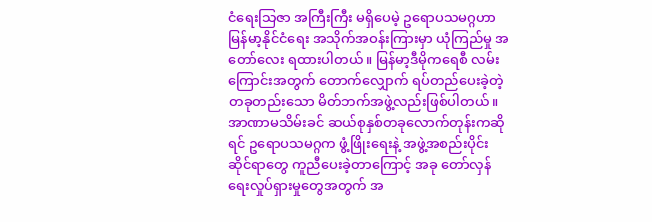ငံရေးသြဇာ အကြီးကြီး မရှိပေမဲ့ ဥရောပသမဂ္ဂဟာ မြန်မာ့နိုင်ငံရေး အသိုက်အဝန်းကြားမှာ ယုံကြည်မှု အတော်လေး ရထားပါတယ်။ မြန်မာ့ဒီမိုကရေစီ လမ်းကြောင်းအတွက် တောက်လျှောက် ရပ်တည်ပေးခဲ့တဲ့ တခုတည်းသော မိတ်ဘက်အဖွဲ့လည်းဖြစ်ပါတယ်။ အာဏာမသိမ်းခင် ဆယ်စုနှစ်တခုလောက်တုန်းကဆိုရင် ဥရောပသမဂ္ဂက ဖွံ့ဖြိုးရေးနဲ့ အဖွဲ့အစည်းပိုင်းဆိုင်ရာတွေ ကူညီပေးခဲ့တာကြောင့် အခု တော်လှန်ရေးလှုပ်ရှားမှုတွေအတွက် အ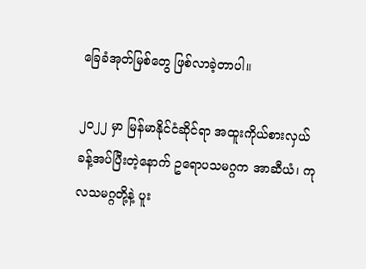ခြေခံအုတ်မြစ်တွေ ဖြစ်လာခဲ့တာပါ။

၂၀၂၂ မှာ မြန်မာနိုင်ငံဆိုင်ရာ အထူးကိုယ်စားလှယ် ခန့်အပ်ပြီးတဲ့နောက် ဥရောပသမဂ္ဂက အာဆီယံ၊ ကုလသမဂ္ဂတို့နဲ့ ပူး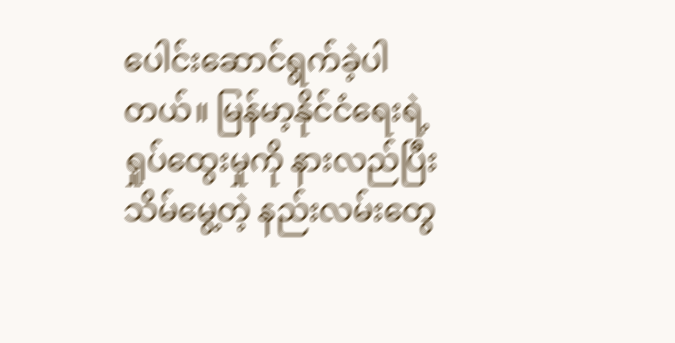ပေါင်းဆောင်ရွက်ခဲ့ပါတယ်။ မြန်မာ့နိုင်ငံရေးရဲ့ ရှုပ်ထွေးမှုကို နားလည်ပြီး သိမ်မွေ့တဲ့ နည်းလမ်းတွေ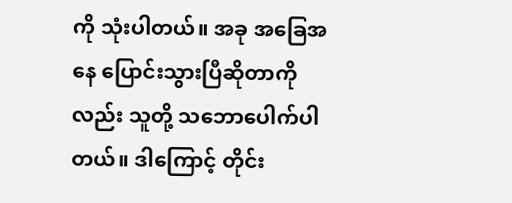ကို သုံးပါတယ်။ အခု အခြေအနေ ပြောင်းသွားပြီဆိုတာကိုလည်း သူတို့ သဘောပေါက်ပါတယ်။ ဒါကြောင့် တိုင်း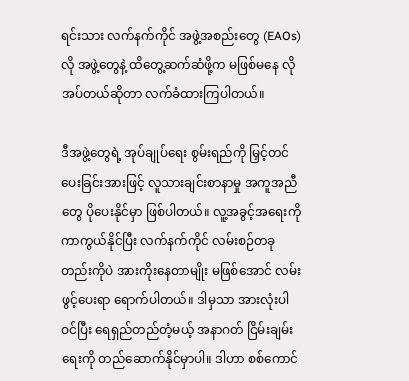ရင်းသား လက်နက်ကိုင် အဖွဲ့အစည်းတွေ (EAOs) လို အဖွဲ့တွေနဲ့ ထိတွေ့ဆက်ဆံဖို့က မဖြစ်မနေ လိုအပ်တယ်ဆိုတာ လက်ခံထားကြပါတယ်။

ဒီအဖွဲ့တွေရဲ့ အုပ်ချုပ်ရေး စွမ်းရည်ကို မြှင့်တင်ပေးခြင်းအားဖြင့် လူသားချင်းစာနာမှု အကူအညီတွေ ပိုပေးနိုင်မှာ ဖြစ်ပါတယ်။ လူ့အခွင့်အရေးကို ကာကွယ်နိုင်ပြီး လက်နက်ကိုင် လမ်းစဉ်တခုတည်းကိုပဲ အားကိုးနေတာမျိုး မဖြစ်အောင် လမ်းဖွင့်ပေးရာ ရောက်ပါတယ်။ ဒါမှသာ အားလုံးပါဝင်ပြီး ရေရှည်တည်တံ့မယ့် အနာဂတ် ငြိမ်းချမ်းရေးကို တည်ဆောက်နိုင်မှာပါ။ ဒါဟာ စစ်ကောင်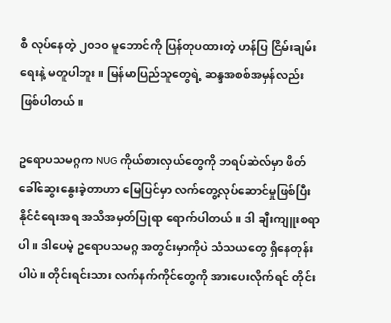စီ လုပ်နေတဲ့ ၂၀၁၀ မူဘောင်ကို ပြန်တုပထားတဲ့ ဟန်ပြ ငြိမ်းချမ်းရေးနဲ့ မတူပါဘူး။ မြန်မာပြည်သူတွေရဲ့ ဆန္ဒအစစ်အမှန်လည်း ဖြစ်ပါတယ်။

ဥရောပသမဂ္ဂက NUG ကိုယ်စားလှယ်တွေကို ဘရပ်ဆဲလ်မှာ ဖိတ်ခေါ်ဆွေးနွေးခဲ့တာဟာ မြေပြင်မှာ လက်တွေ့လုပ်ဆောင်မှုဖြစ်ပြီး နိုင်ငံရေးအရ အသိအမှတ်ပြုရာ ရောက်ပါတယ်။ ဒါ ချီးကျူးစရာပါ။ ဒါပေမဲ့ ဥရောပသမဂ္ဂ အတွင်းမှာကိုပဲ သံသယတွေ ရှိနေတုန်းပါပဲ။ တိုင်းရင်းသား လက်နက်ကိုင်တွေကို အားပေးလိုက်ရင် တိုင်း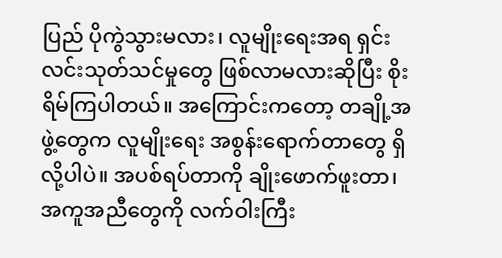ပြည် ပိုကွဲသွားမလား၊ လူမျိုးရေးအရ ရှင်းလင်းသုတ်သင်မှုတွေ ဖြစ်လာမလားဆိုပြီး စိုးရိမ်ကြပါတယ်။ အကြောင်းကတော့ တချို့အဖွဲ့တွေက လူမျိုးရေး အစွန်းရောက်တာတွေ ရှိလို့ပါပဲ။ အပစ်ရပ်တာကို ချိုးဖောက်ဖူးတာ၊ အကူအညီတွေကို လက်ဝါးကြီး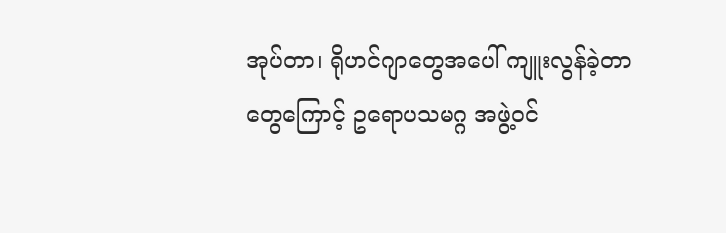အုပ်တာ၊ ရိုဟင်ဂျာတွေအပေါ် ကျူးလွန်ခဲ့တာတွေကြောင့် ဥရောပသမဂ္ဂ အဖွဲ့ဝင်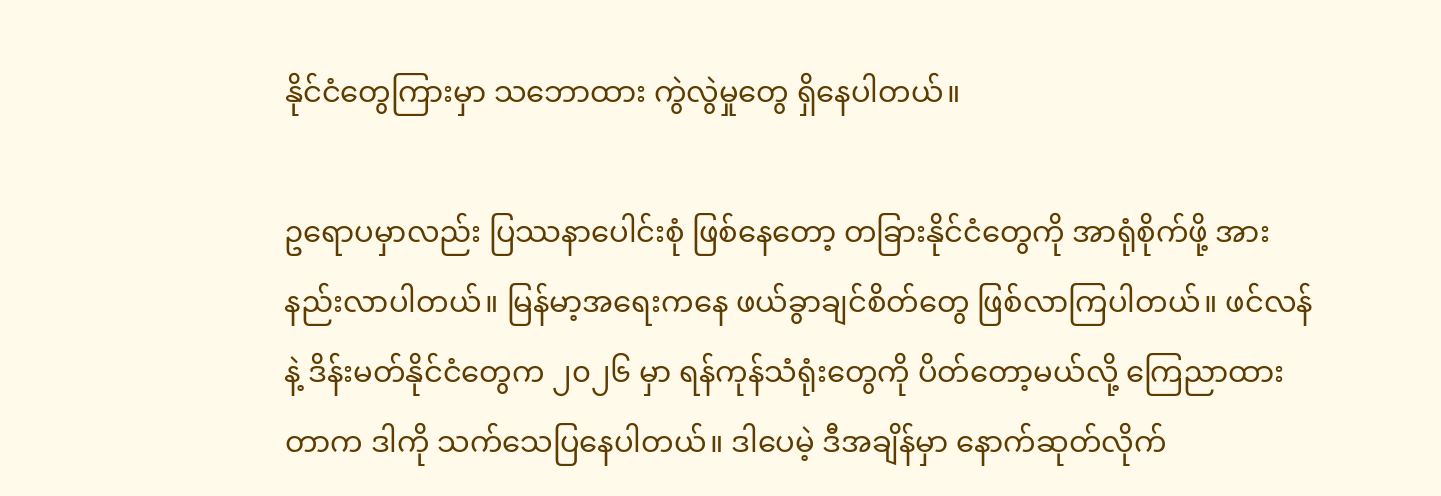နိုင်ငံတွေကြားမှာ သဘောထား ကွဲလွဲမှုတွေ ရှိနေပါတယ်။

ဥရောပမှာလည်း ပြဿနာပေါင်းစုံ ဖြစ်နေတော့ တခြားနိုင်ငံတွေကို အာရုံစိုက်ဖို့ အားနည်းလာပါတယ်။ မြန်မာ့အရေးကနေ ဖယ်ခွာချင်စိတ်တွေ ဖြစ်လာကြပါတယ်။ ဖင်လန်နဲ့ ဒိန်းမတ်နိုင်ငံတွေက ၂၀၂၆ မှာ ရန်ကုန်သံရုံးတွေကို ပိတ်တော့မယ်လို့ ကြေညာထားတာက ဒါကို သက်သေပြနေပါတယ်။ ဒါပေမဲ့ ဒီအချိန်မှာ နောက်ဆုတ်လိုက်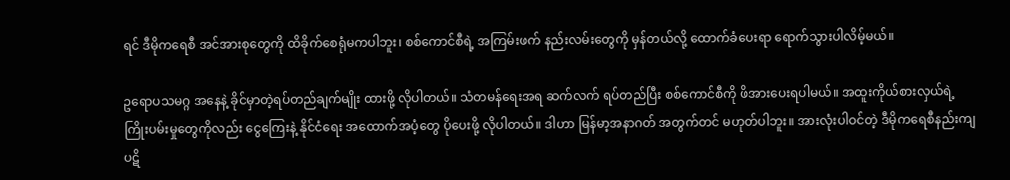ရင် ဒီမိုကရေစီ အင်အားစုတွေကို ထိခိုက်စေရုံမကပါဘူး၊ စစ်ကောင်စီရဲ့ အကြမ်းဖက် နည်းလမ်းတွေကို မှန်တယ်လို့ ထောက်ခံပေးရာ ရောက်သွားပါလိမ့်မယ်။

ဥရောပသမဂ္ဂ အနေနဲ့ ခိုင်မှာတဲ့ရပ်တည်ချက်မျိုး ထားဖို့ လိုပါတယ်။ သံတမန်ရေးအရ ဆက်လက် ရပ်တည်ပြီး စစ်ကောင်စီကို ဖိအားပေးရပါမယ်။ အထူးကိုယ်စားလှယ်ရဲ့ ကြိုးပမ်းမှုတွေကိုလည်း ငွေကြေးနဲ့ နိုင်ငံရေး အထောက်အပံ့တွေ ပိုပေးဖို့ လိုပါတယ်။ ဒါဟာ မြန်မာ့အနာဂတ် အတွက်တင် မဟုတ်ပါဘူး။ အားလုံးပါဝင်တဲ့ ဒီမိုကရေစီနည်းကျ ပဋိ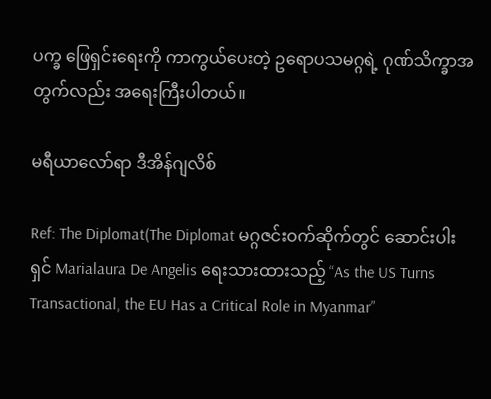ပက္ခ ဖြေရှင်းရေးကို ကာကွယ်ပေးတဲ့ ဥရောပသမဂ္ဂရဲ့ ဂုဏ်သိက္ခာအတွက်လည်း အရေးကြီးပါတယ်။

မရီယာလော်ရာ ဒီအိန်ဂျလိစ်

Ref: The Diplomat(The Diplomat မဂ္ဂဇင်းဝက်ဆိုက်တွင် ဆောင်းပါးရှင် Marialaura De Angelis ရေးသားထားသည့် “As the US Turns Transactional, the EU Has a Critical Role in Myanmar”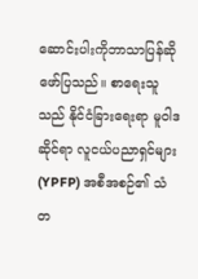ဆောင်းပါးကိုဘာသာပြန်ဆိုဖော်ပြသည်။ စာရေးသူသည် နိုင်ငံခြားရေးရာ မူဝါဒဆိုင်ရာ လူငယ်ပညာရှင်များ (YPFP) အစီအစဉ်၏ သံတ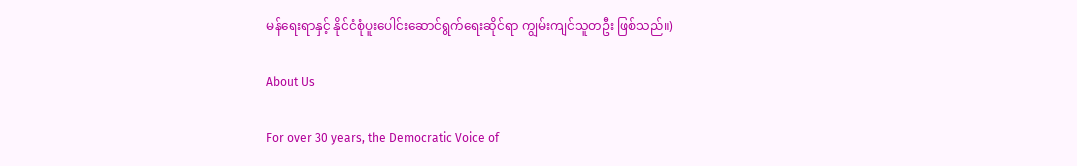မန်ရေးရာနှင့် နိုင်ငံစုံပူးပေါင်းဆောင်ရွက်ရေးဆိုင်ရာ ကျွမ်းကျင်သူတဦး ဖြစ်သည်။)

About Us

For over 30 years, the Democratic Voice of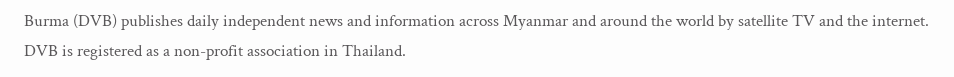Burma (DVB) publishes daily independent news and information across Myanmar and around the world by satellite TV and the internet. DVB is registered as a non-profit association in Thailand.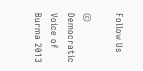Follow Us

© Democratic Voice of Burma 2013